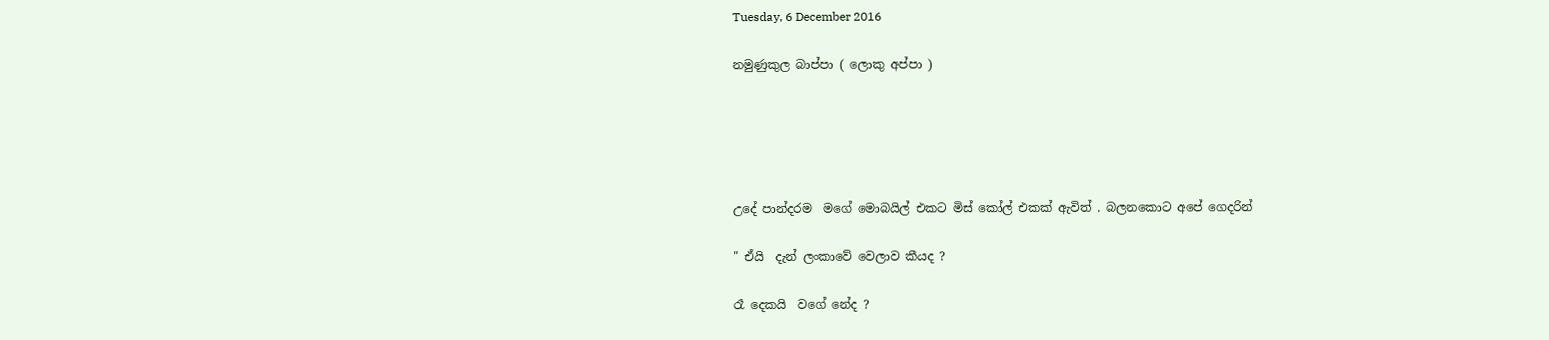Tuesday, 6 December 2016

නමුණුකුල බාප්පා ( ලොකු අප්පා )





උදේ පාන්දරම  මගේ මොබයිල් එකට මිස් කෝල් එකක් ඇවිත් . බලනකොට අපේ ගෙදරින්

" ඒයි  දැන් ලංකාවේ වෙලාව කීයද ?

රෑ දෙකයි  වගේ නේද ?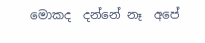මොකද  දන්නේ නෑ  අපේ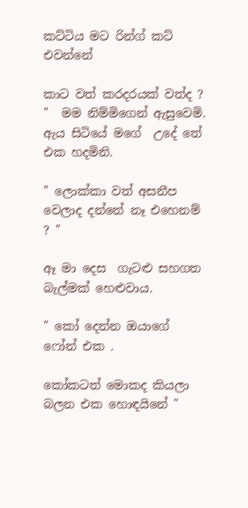කට්ටිය මට රින්ග් කට් එවන්නේ

කාට වත් කරදරයක් වත්ද ? "  මම නිම්මිගෙන් ඇසුවෙමි. ඇය සිටියේ මගේ  උදේ තේ එක හදමිනි.

" ලොක්කා වත් අසනීප වෙලාද දන්නේ නෑ එහෙනම් ? "

ඈ මා දෙස  ගැටළු සහගත බැල්මක් හෙළුවාය.

" කෝ දෙන්න ඔයාගේ ෆෝන් එක .

කෝකටත් මොකද කියලා බලන එක හොඳයිනේ "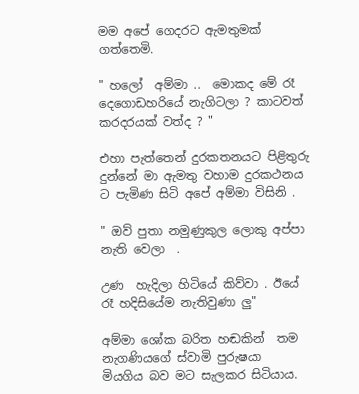මම අපේ ගෙදරට ඇමතුමක් ගත්තෙමි.

" හලෝ  අම්මා ..  මොකද මේ රෑ දෙගොඩහරියේ නැගිටලා ? කාටවත් කරදරයක් වත්ද ? "

එහා පැත්තෙන් දුරකතනයට පිළිතුරු දුන්නේ මා ඇමතු වහාම දුරකථනය ට පැමිණ සිටි අපේ අම්මා විසිනි .

" ඔව් පුතා නමුණුකුල ලොකු අප්පා නැති වෙලා  .

උණ  හැදිලා හිටියේ කිව්වා . ඊයේ රෑ හදිසියේම නැතිවුණා ලු"

අම්මා ශෝක බරිත හඬකින්  තම නැගණියගේ ස්වාමි පුරුෂයා  මියගිය බව මට සැලකර සිටියාය.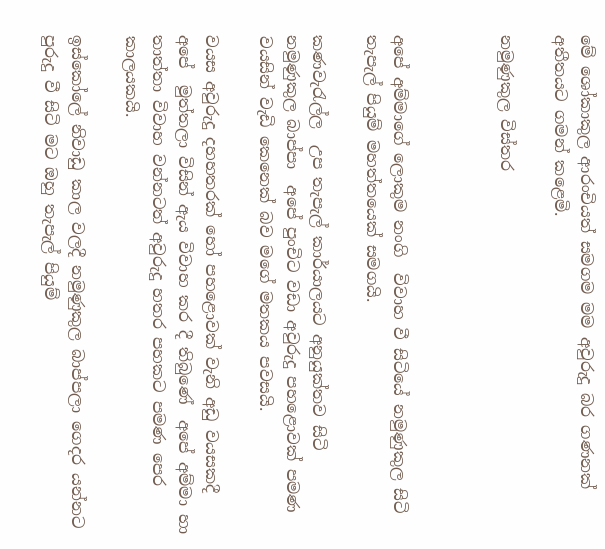මේ ශෝකාකුල ආරංචියත් සමගම මම අවුරුදු බර ගණනක් අතීතයට ගමන් කළෙමි.

නමුණුකුල විස්තර



අපේ අම්මාගේ ලොකුම නංගි  විවාහ වී සිටියේ නමුණුකුල සිටි තැපැල් පියුම් මහත්තයෙක් සමගයි.

කණවැරැල්ල  උප තැපැල් කාර්යාලයට අනුයුක්තව සිටි  නමුණුකුල බාප්පා  අපේ පුංචිට වඩා අවුරුදු පහළොවක් පමණ වයසින් වැඩි කෙනෙක් බව මගේ මතකය පවසයි.

වයස අවුරුදු දහහතරක් හෝ පහළොවක් වැනි අඩු වයසකදී  අපේ  මුත්තලා විසින් ඇය විවාහ කර දී තිබුණේ  අපේ අම්මා හා තාත්තා විවාහ වන්නටත් අවුරුදු හතර පහකට පමණ පෙර කාලයකයි.

ඉස්කෝලේ නිවාඩු කාල වලදී නමුණුකුල බාප්පලා ගෙදර යන්නට පුරුදු වී සිටි මට ඔහු තැපැල් පියුම්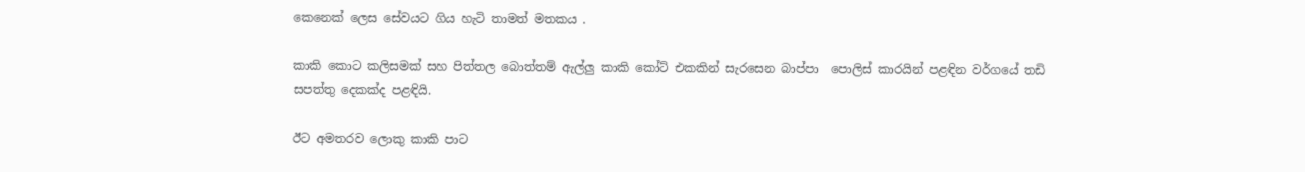කෙනෙක් ලෙස සේවයට ගිය හැටි තාමත් මතකය .

කාකි කොට කලිසමක් සහ පිත්තල බොත්තම් ඇල්ලු කාකි කෝට් එකකින් සැරසෙන බාප්පා  පොලිස් කාරයින් පළඳින වර්ගයේ තඩි සපත්තු දෙකක්ද පළඳියි.

ඊට අමතරව ලොකු කාකි පාට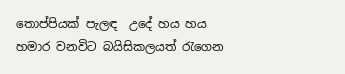තොප්පියක් පැලඳ  උදේ හය හය හමාර වනවිට බයිසිකලයත් රැගෙන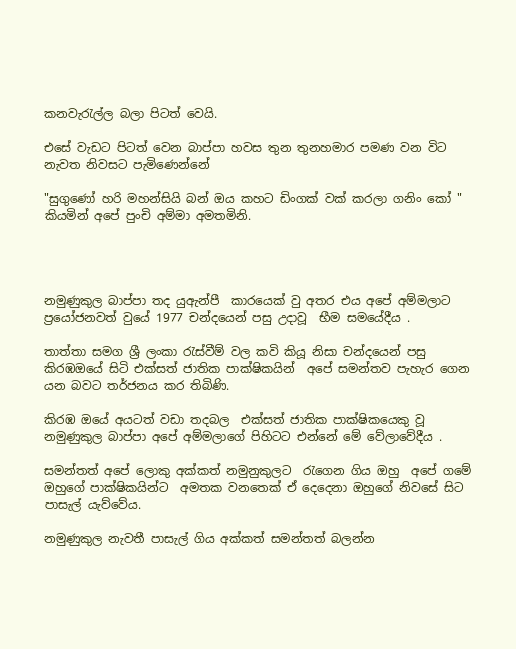කනවැරැල්ල බලා පිටත් වෙයි.

එසේ වැඩට පිටත් වෙන බාප්පා හවස තුන තුනහමාර පමණ වන විට නැවත නිවසට පැමිණෙන්නේ

"සුගුණෝ හරි මහන්සියි බන් ඔය කහට ඩිංගක් වක් කරලා ගනිං කෝ " කියමින් අපේ පුංචි අම්මා අමතමිනි.




නමුණුකුල බාප්පා තද යුඇන්පී  කාරයෙක් වු අතර එය අපේ අම්මලාට ප්‍රයෝජනවත් වුයේ 1977 චන්දයෙන් පසු උදාවූ  භීම සමයේදීය .

තාත්තා සමග ශ්‍රී ලංකා රැස්වීම් වල කවි කියූ නිසා චන්දයෙන් පසු කිරඹඔයේ සිටි එක්සත් ජාතික පාක්ෂිකයින්  අපේ සමන්තව පැහැර ගෙන යන බවට තර්ජනය කර තිබිණි.

කිරඹ ඔයේ අයටත් වඩා තදබල  එක්සත් ජාතික පාක්ෂිකයෙකු වූ  නමුණුකුල බාප්පා අපේ අම්මලාගේ පිහිටට එන්නේ මේ වේලාවේදීය .

සමන්තත් අපේ ලොකු අක්කත් නමුනුකුලට  රැගෙන ගිය ඔහු  අපේ ගමේ ඔහුගේ පාක්ෂිකයින්ට  අමතක වනතෙක් ඒ දෙදෙනා ඔහුගේ නිවසේ සිට පාසැල් යැව්වේය.

නමුණුකුල නැවතී පාසැල් ගිය අක්කත් සමන්තත් බලන්න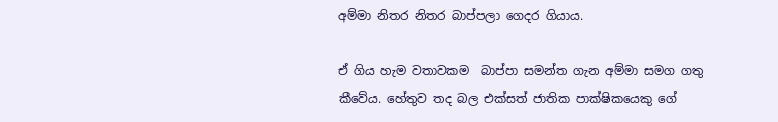අම්මා නිතර නිතර බාප්පලා ගෙදර ගියාය.

ඒ ගිය හැම වතාවකම  බාප්පා සමන්ත ගැන අම්මා සමග ගතු කීවේය. හේතුව තද බල එක්සත් ජාතික පාක්ෂිකයෙකු ගේ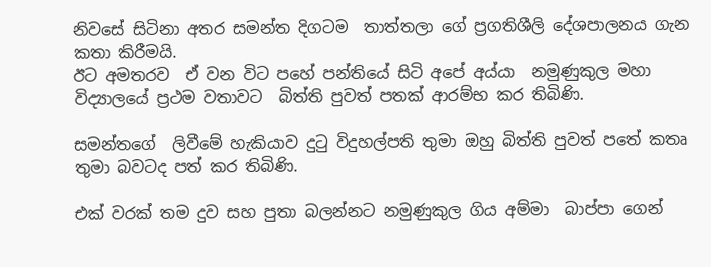නිවසේ සිටිනා අතර සමන්ත දිගටම  තාත්තලා ගේ ප්‍රගතිශීලි දේශපාලනය ගැන කතා කිරීමයි.
ඊට අමතරව  ඒ වන විට පහේ පන්තියේ සිටි අපේ අය්යා  නමුණුකුල මහා විද්‍යාලයේ ප්‍රථම වතාවට  බිත්ති පුවත් පතක් ආරම්භ කර තිබිණි.

සමන්තගේ  ලිවීමේ හැකියාව දුටු විදුහල්පති තුමා ඔහු බිත්ති පුවත් පතේ කතෘ තුමා බවටද පත් කර තිබිණි.

එක් වරක් තම දුව සහ පුතා බලන්නට නමුණුකුල ගිය අම්මා  බාප්පා ගෙන්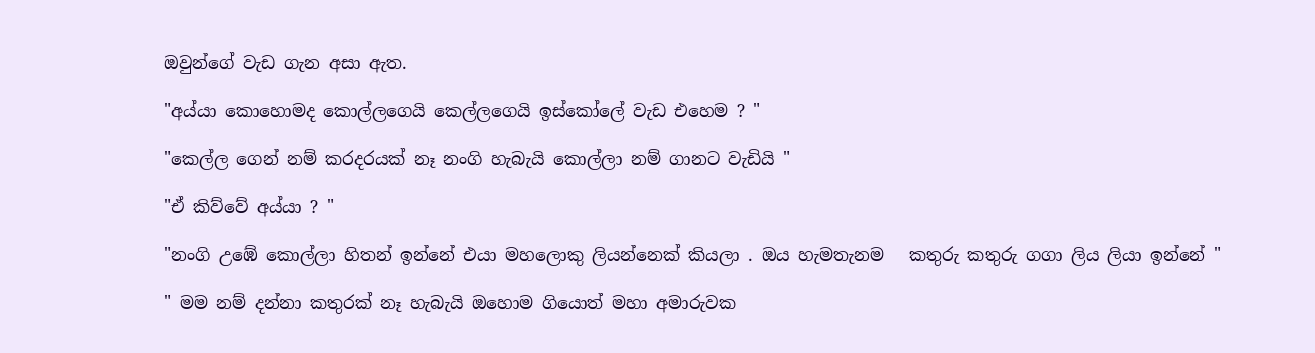ඔවුන්ගේ වැඩ ගැන අසා ඇත.

"අය්යා කොහොමද කොල්ලගෙයි කෙල්ලගෙයි ඉස්කෝලේ වැඩ එහෙම ? "

"කෙල්ල ගෙන් නම් කරදරයක් නෑ නංගි හැබැයි කොල්ලා නම් ගානට වැඩියි "

"ඒ කිව්වේ අය්යා ? "

"නංගි උඹේ කොල්ලා හිතන් ඉන්නේ එයා මහලොකු ලියන්නෙක් කියලා . ඔය හැමතැනම   කතුරු කතුරු ගගා ලිය ලියා ඉන්නේ "

" මම නම් දන්නා කතුරක් නෑ හැබැයි ඔහොම ගියොත් මහා අමාරුවක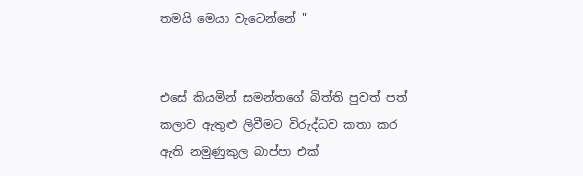තමයි මෙයා වැටෙන්නේ "


එසේ කියමින් සමන්තගේ බිත්ති පුවත් පත් කලාව ඇතුළු ලිවීමට විරුද්ධව කතා කර ඇති නමුණුකුල බාප්පා එක්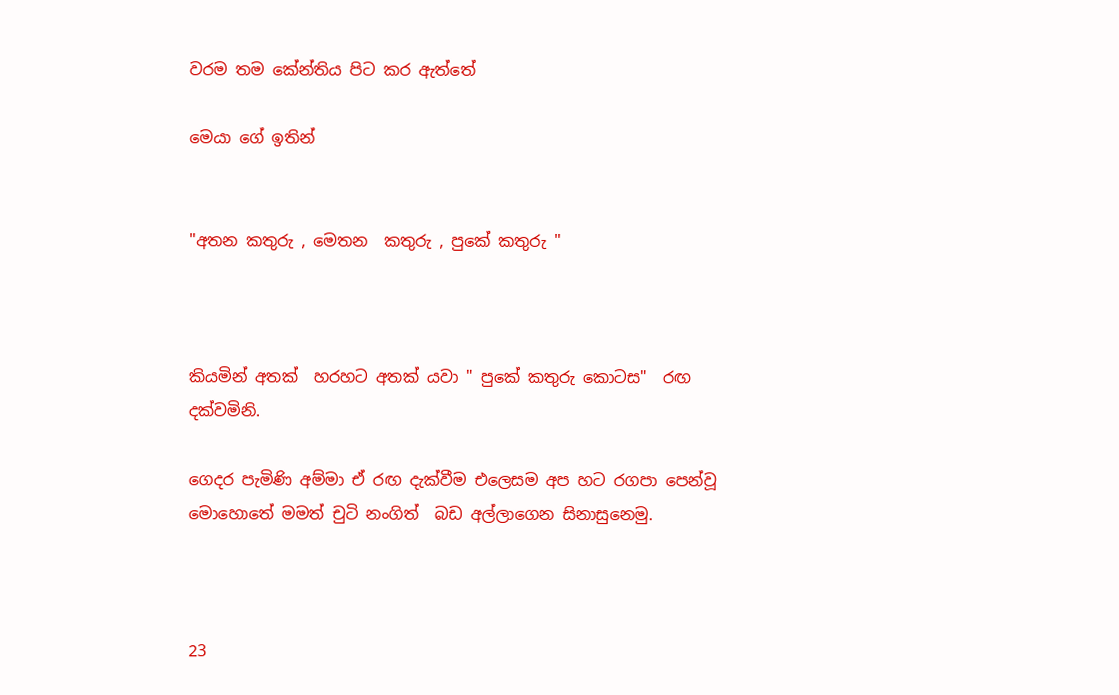වරම තම කේන්තිය පිට කර ඇත්තේ

මෙයා ගේ ඉතින්


"අතන කතුරු , මෙතන  කතුරු , පුකේ කතුරු "



කියමින් අතක්  හරහට අතක් යවා " පුකේ කතුරු කොටස"  රඟ දක්වමිනි.

ගෙදර පැමිණි අම්මා ඒ රඟ දැක්වීම එලෙසම අප හට රගපා පෙන්වූ මොහොතේ මමත් චුටි නංගිත්  බඩ අල්ලාගෙන සිනාසුනෙමු.



23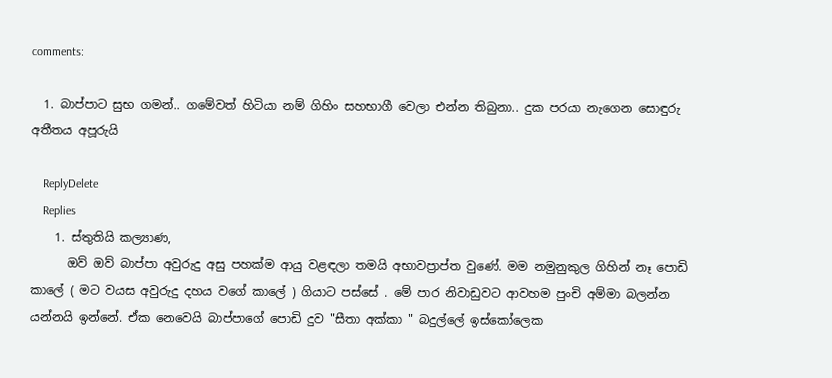comments:

  1. බාප්පාට සුභ ගමන්.. ගමේවත් හිටියා නම් ගිහිං සහභාගී වෙලා එන්න තිබුනා.. දුක පරයා නැගෙන සොඳුරු අතීතය අපූරුයි

    ReplyDelete
    Replies
    1. ස්තුතියි කල්‍යාණ,
      ඔව් ඔව් බාප්පා අවුරුදු අසු පහක්ම ආයු වළඳලා තමයි අභාවප්‍රාප්ත වුණේ. මම නමුනුකුල ගිහින් නෑ පොඩි කාලේ ( මට වයස අවුරුදු දහය වගේ කාලේ ) ගියාට පස්සේ . මේ පාර නිවාඩුවට ආවහම පුංචි අම්මා බලන්න යන්නයි ඉන්නේ. ඒක නෙවෙයි බාප්පාගේ පොඩි දුව "සීතා අක්කා " බදුල්ලේ ඉස්කෝලෙක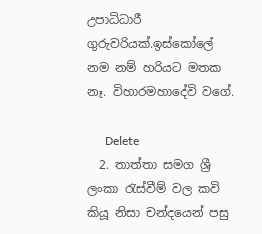උපාධිධාරී ගුරුවරියක්.ඉස්කෝලේ නම නම් හරියට මතක නෑ. විහාරමහාදේවි වගේ.

      Delete
  2. තාත්තා සමග ශ්‍රී ලංකා රැස්වීම් වල කවි කියූ නිසා චන්දයෙන් පසු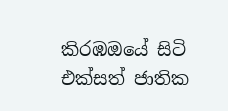කිරඹඔයේ සිටි එක්සත් ජාතික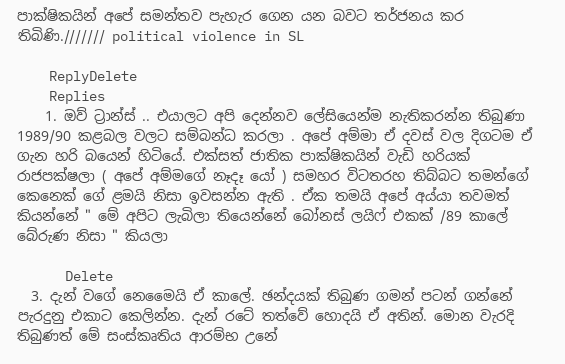පාක්ෂිකයින් අපේ සමන්තව පැහැර ගෙන යන බවට තර්ජනය කර තිබිණි./////// political violence in SL

    ReplyDelete
    Replies
    1. ඔව් ට්‍රාන්ස් .. එයාලට අපි දෙන්නව ලේසියෙන්ම නැතිකරන්න තිබුණා 1989/90 කළබල වලට සම්බන්ධ කරලා . අපේ අම්මා ඒ දවස් වල දිගටම ඒ ගැන හරි බයෙන් හිටියේ. එක්සත් ජාතික පාක්ෂිකයින් වැඩි හරියක් රාජපක්ෂලා ( අපේ අම්මගේ නෑදෑ යෝ ) සමහර විටතරහ තිබ්බට තමන්ගේ කෙනෙක් ගේ ළමයි නිසා ඉවසන්න ඇති . ඒක තමයි අපේ අය්යා තවමත් කියන්නේ " මේ අපිට ලැබිලා තියෙන්නේ බෝනස් ලයිෆ් එකක් /89 කාලේ බේරුණ නිසා " කියලා

      Delete
  3. දැන් වගේ නෙමෛයි ඒ කාලේ. ඡන්දයක් තිබුණ ගමන් පටන් ගන්නේ පැරදුනු එකාට කෙලින්න. දැන් රටේ තත්වේ හොදයි ඒ අතින්. මොන වැරදි තිබුණත් මේ සංස්කෘතිය ආරම්භ උනේ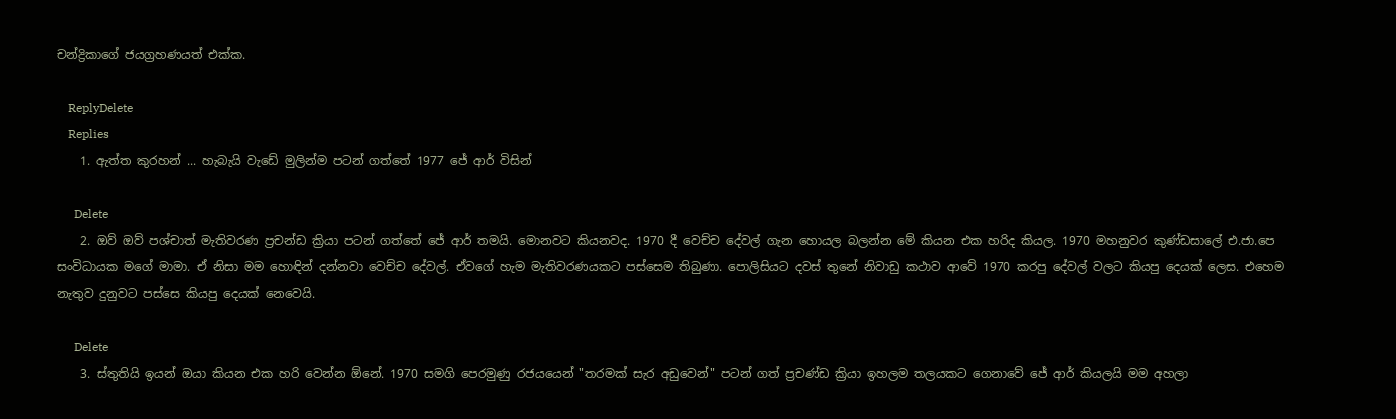චන්ද්‍රිකාගේ ජයග්‍රහණයත් එක්ක.

    ReplyDelete
    Replies
    1. ඇත්ත කුරහන් ... හැබැයි වැඩේ මුලින්ම පටන් ගත්තේ 1977 ජේ ආර් විසින්

      Delete
    2. ඔව් ඔව් පශ්චාත් මැතිවරණ ප්‍රචන්ඩ ක්‍රියා පටන් ගත්තේ ජේ ආර් තමයි. මොනවට කියනවද. 1970 දී වෙච්ච දේවල් ගැන හොයල බලන්න මේ කියන එක හරිද කියල. 1970 මහනුවර කුණ්ඩසාලේ එ.ජා.පෙ සංවිධායක මගේ මාමා. ඒ නිසා මම හොඳින් දන්නවා වෙච්ච දේවල්. ඒවගේ හැම මැතිවරණයකට පස්සෙම තිබුණා. පොලිසියට දවස් තුනේ නිවාඩු කථාව ආවේ 1970 කරපු දේවල් වලට කියපු දෙයක් ලෙස. එහෙම නැතුව දුනුවට පස්සෙ කියපු දෙයක් නෙවෙයි.

      Delete
    3. ස්තුතියි ඉයන් ඔයා කියන එක හරි වෙන්න ඕනේ. 1970 සමගි පෙරමුණු රජයයෙන් "තරමක් සැර අඩුවෙන්" පටන් ගත් ප්‍රචණ්ඩ ක්‍රියා ඉහලම තලයකට ගෙනාවේ ජේ ආර් කියලයි මම අහලා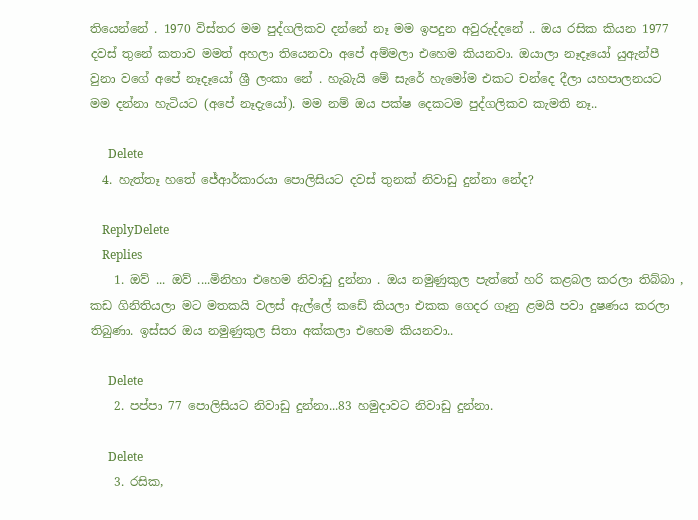තියෙන්නේ . 1970 විස්තර මම පුද්ගලිකව දන්නේ නෑ මම ඉපදුන අවුරුද්දනේ .. ඔය රසික කියන 1977 දවස් තුනේ කතාව මමත් අහලා තියෙනවා අපේ අම්මලා එහෙම කියනවා. ඔයාලා නෑදෑයෝ යුඇන්පී වුනා වගේ අපේ නෑදෑයෝ ශ්‍රී ලංකා නේ . හැබැයි මේ සැරේ හැමෝම එකට චන්දෙ දීලා යහපාලනයට මම දන්නා හැටියට (අපේ නෑදැයෝ). මම නම් ඔය පක්ෂ දෙකටම පුද්ගලිකව කැමති නෑ..

      Delete
  4. හැත්තෑ හතේ ජේආර්කාරයා පොලිසියට දවස් තුනක් නිවාඩු දුන්නා නේද?

    ReplyDelete
    Replies
    1. ඔව් ... ඔව් ....මිනිහා එහෙම නිවාඩු දුන්නා . ඔය නමුණුකුල පැත්තේ හරි කළබල කරලා තිබ්බා , කඩ ගිනිතියලා මට මතකයි වලස් ඇල්ලේ කඩේ කියලා එකක ගෙදර ගෑනු ළමයි පවා දුෂණය කරලා තිබුණා. ඉස්සර ඔය නමුණුකුල සිතා අක්කලා එහෙම කියනවා..

      Delete
    2. පප්පා 77 පොලිසියට නිවාඩු දුන්නා...83 හමුදාවට නිවාඩු දුන්නා.

      Delete
    3. රසික,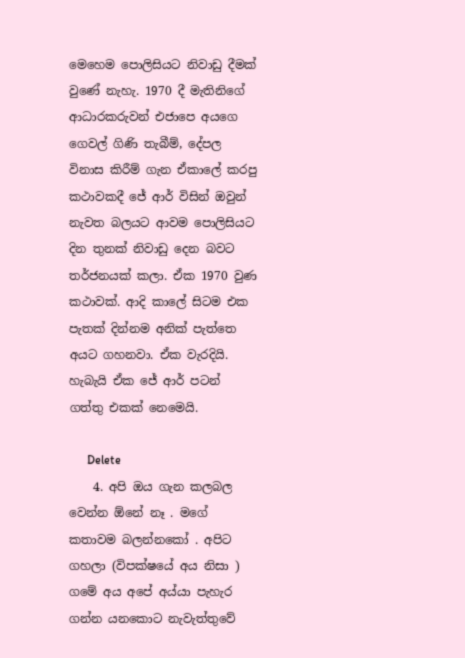මෙහෙම පොලිසියට නිවාඩු දීමක් වුණේ නැහැ. 1970 දී මැතිනිගේ ආධාරකරුවන් එජාපෙ අයගෙ ගෙවල් ගිණි තැබීම්, දේපල විනාස කිරීම් ගැන ඒකාලේ කරපු කථාවකදී ජේ ආර් විසින් ඔවුන් නැවත බලයට ආවම පොලිසියට දින තුනක් නිවාඩු දෙන බවට තර්ජනයක් කලා. ඒක 1970 වුණ කථාවක්. ආදි කාලේ සිටම එක පැතක් දින්නම අනික් පැත්තෙ අයට ගහනවා. ඒක වැරදියි. හැබැයි ඒක ජේ ආර් පටන් ගත්තු එකක් නෙමෙයි.

      Delete
    4. අපි ඔය ගැන කලබල වෙන්න ඕනේ නෑ . මගේ කතාවම බලන්නකෝ . අපිට ගහලා (විපක්ෂයේ අය නිසා ) ගමේ අය අපේ අය්යා පැහැර ගන්න යනකොට නැවැත්තුවේ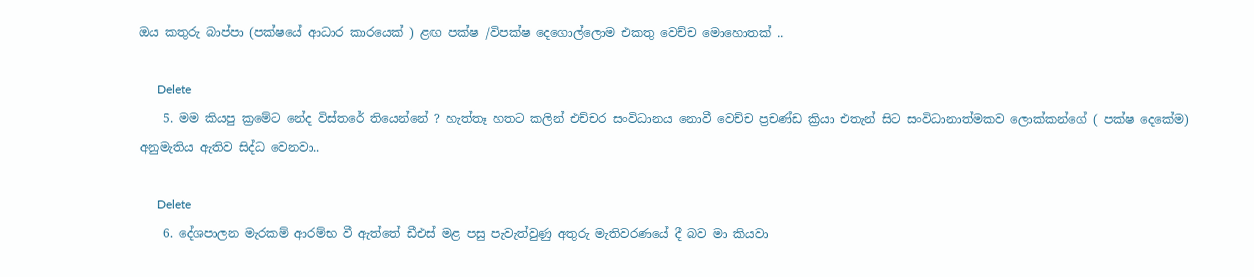ඔය කතුරු බාප්පා (පක්ෂයේ ආධාර කාරයෙක් ) ළඟ පක්ෂ /විපක්ෂ දෙගොල්ලොම එකතු වෙච්ච මොහොතක් ..

      Delete
    5. මම කියපු ක්‍රමේට නේද විස්තරේ තියෙන්නේ ? හැත්තෑ හතට කලින් එච්චර සංවිධානය නොවී වෙච්ච ප්‍රචණ්ඩ ක්‍රියා එතැන් සිට සංවිධානාත්මකව ලොක්කන්ගේ ( පක්ෂ දෙකේම) අනුමැතිය ඇතිව සිද්ධ වෙනවා..

      Delete
    6. දේශපාලන මැරකම් ආරම්භ වී ඇත්තේ ඩීඑස් මළ පසු පැවැත්වුණු අතුරු මැතිවරණයේ දී බව මා කියවා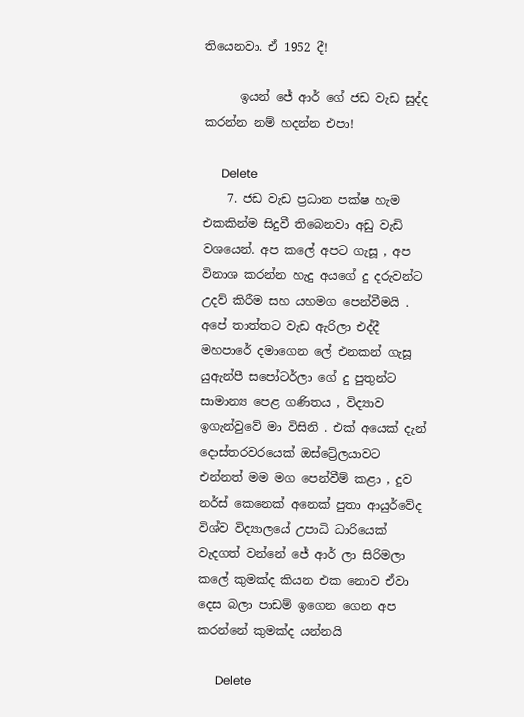තියෙනවා. ඒ 1952 දී!

      ඉයන් ජේ ආර් ගේ ජඩ වැඩ සුද්ද කරන්න නම් හදන්න එපා!

      Delete
    7. ජඩ වැඩ ප්‍රධාන පක්ෂ හැම එකකින්ම සිදුවී තිබෙනවා අඩු වැඩි වශයෙන්. අප කලේ අපට ගැසූ , අප විනාශ කරන්න හැදු අයගේ දු දරුවන්ට උදව් කිරීම සහ යහමග පෙන්වීමයි . අපේ තාත්තට වැඩ ඇරිලා එද්දී මහපාරේ දමාගෙන ලේ එනකන් ගැසූ යුඇන්පී සපෝටර්ලා ගේ දු පුතුන්ට සාමාන්‍ය පෙළ ගණිතය , විද්‍යාව ඉගැන්වුවේ මා විසිනි . එක් අයෙක් දැන් දොස්තරවරයෙක් ඔස්ට්‍රේලයාවට එන්නත් මම මග පෙන්වීම් කළා , දුව නර්ස් කෙනෙක් අනෙක් පුතා ආයුර්වේද විශ්ව විද්‍යාලයේ උපාධි ධාරියෙක් වැදගත් වන්නේ ජේ ආර් ලා සිරිමලා කලේ කුමක්ද කියන එක නොව ඒවා දෙස බලා පාඩම් ඉගෙන ගෙන අප කරන්නේ කුමක්ද යන්නයි

      Delete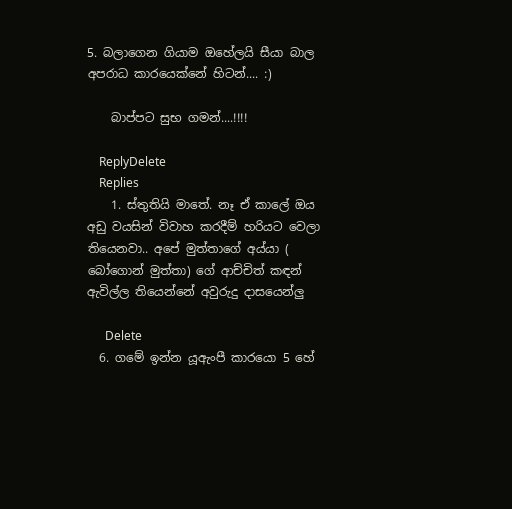5. බලාගෙන ගියාම ඔහේලයි සීයා බාල අපරාධ කාරයෙක්නේ හිටන්.... :)

    බාප්පට සුභ ගමන්....!!!!

    ReplyDelete
    Replies
    1. ස්තුතියි මාතේ. නෑ ඒ කාලේ ඔය අඩු වයසින් විවාහ කරදීම් හරියට වෙලා තියෙනවා.. අපේ මුත්තාගේ අය්යා ( බෝගොන් මුත්තා) ගේ ආච්චිත් කඳන් ඇවිල්ල තියෙන්නේ අවුරුදු දාසයෙන්ලු

      Delete
  6. ගමේ ඉන්න යූඇංපී කාරයො 5 හේ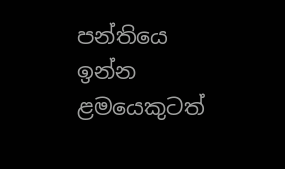පන්තියෙ ඉන්න ළමයෙකුටත්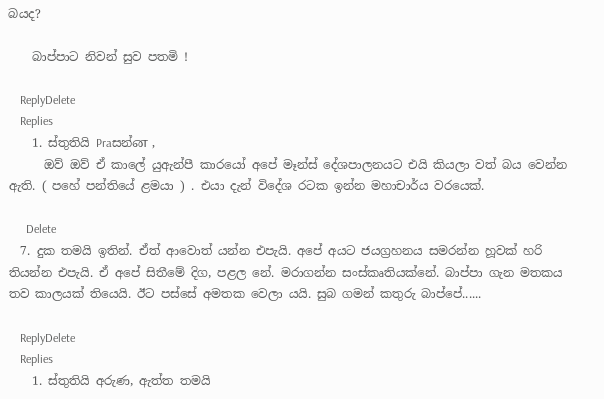බයද?

    බාප්පාට නිවන් සුව පතමි !

    ReplyDelete
    Replies
    1. ස්තුතියි Praසන්ன ,
      ඔව් ඔව් ඒ කාලේ යුඇන්පී කාරයෝ අපේ මෑන්ස් දේශපාලනයට එයි කියලා වත් බය වෙන්න ඇති. ( පහේ පන්තියේ ළමයා ) . එයා දැන් විදේශ රටක ඉන්න මහාචාර්ය වරයෙක්.

      Delete
  7. දුක තමයි ඉතින්. ඒත් ආවොත් යන්න එපැයි. අපේ අයට ජයග්‍රහනය සමරන්න හූවක් හරි තියන්න එපැයි. ඒ අපේ සිතීමේ දිග, පළල නේ. මරාගන්න සංස්කෘතියක්නේ. බාප්පා ගැන මතකය තව කාලයක් තියෙයි. ඊට පස්සේ අමතක වෙලා යයි. සුබ ගමන් කතුරු බාප්පේ......

    ReplyDelete
    Replies
    1. ස්තුතියි අරුණ, ඇත්ත තමයි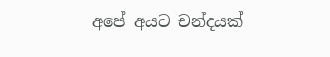අපේ අයට චන්දයක්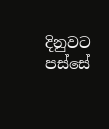දිනුවට පස්සේ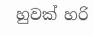හුවක් හරි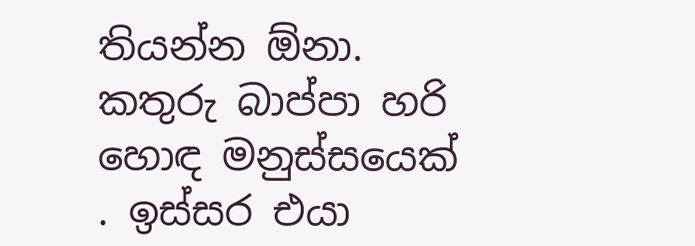තියන්න ඕනා. කතුරු බාප්පා හරි හොඳ මනුස්සයෙක් . ඉස්සර එයා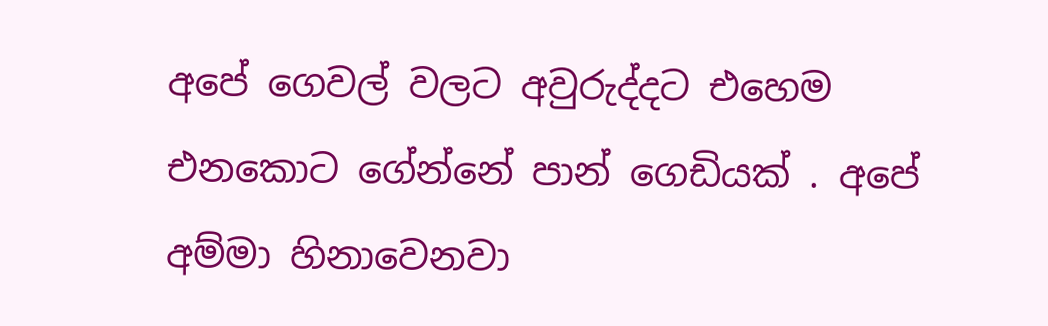අපේ ගෙවල් වලට අවුරුද්දට එහෙම එනකොට ගේන්නේ පාන් ගෙඩියක් . අපේ අම්මා හිනාවෙනවා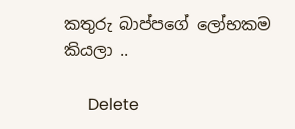කතුරු බාප්පගේ ලෝභකම කියලා ..

      Delete